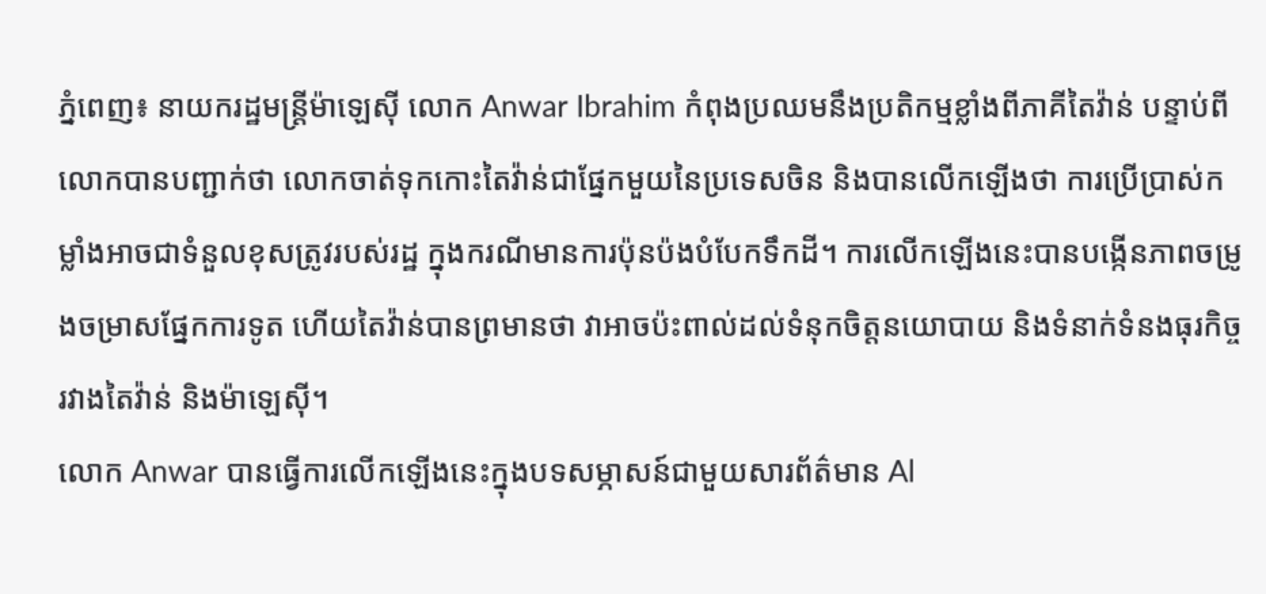ភ្នំពេញ៖ នាយករដ្ឋមន្ត្រីម៉ាឡេស៊ី លោក Anwar Ibrahim កំពុងប្រឈមនឹងប្រតិកម្មខ្លាំងពីភាគីតៃវ៉ាន់ បន្ទាប់ពីលោកបានបញ្ជាក់ថា លោកចាត់ទុកកោះតៃវ៉ាន់ជាផ្នែកមួយនៃប្រទេសចិន និងបានលើកឡើងថា ការប្រើប្រាស់កម្លាំងអាចជាទំនួលខុសត្រូវរបស់រដ្ឋ ក្នុងករណីមានការប៉ុនប៉ងបំបែកទឹកដី។ ការលើកឡើងនេះបានបង្កើនភាពចម្រូងចម្រាសផ្នែកការទូត ហើយតៃវ៉ាន់បានព្រមានថា វាអាចប៉ះពាល់ដល់ទំនុកចិត្តនយោបាយ និងទំនាក់ទំនងធុរកិច្ចរវាងតៃវ៉ាន់ និងម៉ាឡេស៊ី។
លោក Anwar បានធ្វើការលើកឡើងនេះក្នុងបទសម្ភាសន៍ជាមួយសារព័ត៌មាន Al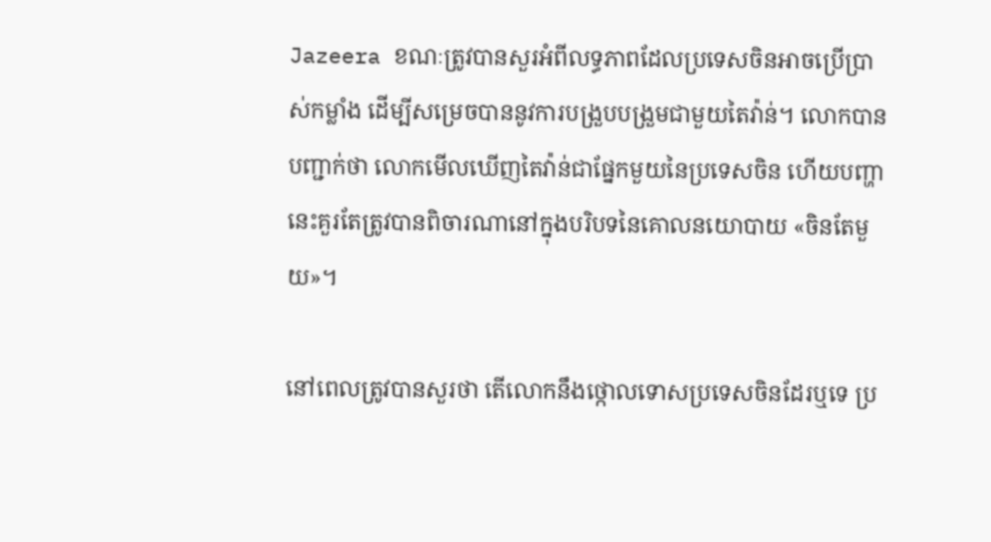Jazeera ខណៈត្រូវបានសួរអំពីលទ្ធភាពដែលប្រទេសចិនអាចប្រើប្រាស់កម្លាំង ដើម្បីសម្រេចបាននូវការបង្រួបបង្រួមជាមួយតៃវ៉ាន់។ លោកបានបញ្ជាក់ថា លោកមើលឃើញតៃវ៉ាន់ជាផ្នែកមួយនៃប្រទេសចិន ហើយបញ្ហានេះគួរតែត្រូវបានពិចារណានៅក្នុងបរិបទនៃគោលនយោបាយ «ចិនតែមួយ»។

នៅពេលត្រូវបានសួរថា តើលោកនឹងថ្កោលទោសប្រទេសចិនដែរឬទេ ប្រ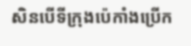សិនបើទីក្រុងប៉េកាំងប្រើក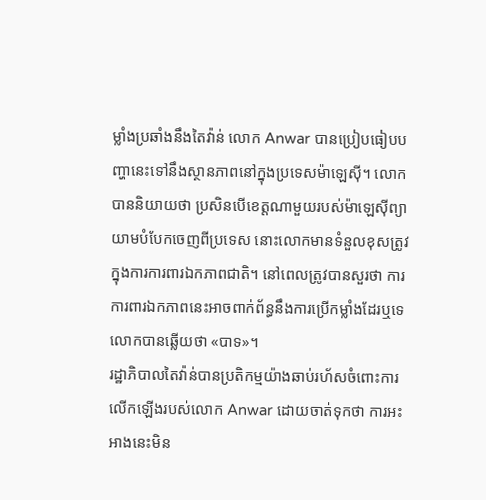ម្លាំងប្រឆាំងនឹងតៃវ៉ាន់ លោក Anwar បានប្រៀបធៀបបញ្ហានេះទៅនឹងស្ថានភាពនៅក្នុងប្រទេសម៉ាឡេស៊ី។ លោកបាននិយាយថា ប្រសិនបើខេត្តណាមួយរបស់ម៉ាឡេស៊ីព្យាយាមបំបែកចេញពីប្រទេស នោះលោកមានទំនួលខុសត្រូវក្នុងការការពារឯកភាពជាតិ។ នៅពេលត្រូវបានសួរថា ការការពារឯកភាពនេះអាចពាក់ព័ន្ធនឹងការប្រើកម្លាំងដែរឬទេ លោកបានឆ្លើយថា «បាទ»។
រដ្ឋាភិបាលតៃវ៉ាន់បានប្រតិកម្មយ៉ាងឆាប់រហ័សចំពោះការលើកឡើងរបស់លោក Anwar ដោយចាត់ទុកថា ការអះអាងនេះមិន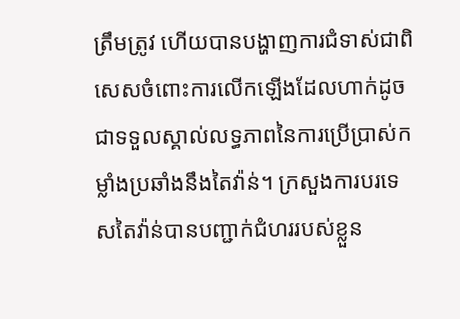ត្រឹមត្រូវ ហើយបានបង្ហាញការជំទាស់ជាពិសេសចំពោះការលើកឡើងដែលហាក់ដូចជាទទួលស្គាល់លទ្ធភាពនៃការប្រើប្រាស់កម្លាំងប្រឆាំងនឹងតៃវ៉ាន់។ ក្រសួងការបរទេសតៃវ៉ាន់បានបញ្ជាក់ជំហររបស់ខ្លួន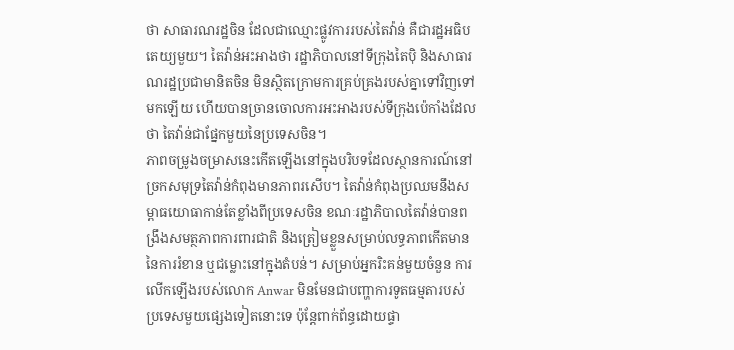ថា សាធារណរដ្ឋចិន ដែលជាឈ្មោះផ្លូវការរបស់តៃវ៉ាន់ គឺជារដ្ឋអធិបតេយ្យមួយ។ តៃវ៉ាន់អះអាងថា រដ្ឋាភិបាលនៅទីក្រុងតៃប៉ិ និងសាធារណរដ្ឋប្រជាមានិតចិន មិនស្ថិតក្រោមការគ្រប់គ្រងរបស់គ្នាទៅវិញទៅមកឡើយ ហើយបានច្រានចោលការអះអាងរបស់ទីក្រុងប៉េកាំងដែលថា តៃវ៉ាន់ជាផ្នែកមួយនៃប្រទេសចិន។
ភាពចម្រូងចម្រាសនេះកើតឡើងនៅក្នុងបរិបទដែលស្ថានការណ៍នៅច្រកសមុទ្រតៃវ៉ាន់កំពុងមានភាពរសើប។ តៃវ៉ាន់កំពុងប្រឈមនឹងសម្ពាធយោធាកាន់តែខ្លាំងពីប្រទេសចិន ខណៈរដ្ឋាភិបាលតៃវ៉ាន់បានពង្រឹងសមត្ថភាពការពារជាតិ និងត្រៀមខ្លួនសម្រាប់លទ្ធភាពកើតមាននៃការរំខាន ឬជម្លោះនៅក្នុងតំបន់។ សម្រាប់អ្នករិះគន់មួយចំនួន ការលើកឡើងរបស់លោក Anwar មិនមែនជាបញ្ហាការទូតធម្មតារបស់ប្រទេសមួយផ្សេងទៀតនោះទេ ប៉ុន្តែពាក់ព័ន្ធដោយផ្ទា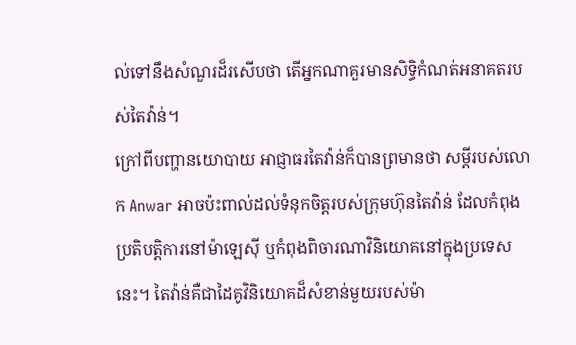ល់ទៅនឹងសំណួរដ៏រសើបថា តើអ្នកណាគួរមានសិទ្ធិកំណត់អនាគតរបស់តៃវ៉ាន់។
ក្រៅពីបញ្ហានយោបាយ អាជ្ញាធរតៃវ៉ាន់ក៏បានព្រមានថា សម្តីរបស់លោក Anwar អាចប៉ះពាល់ដល់ទំនុកចិត្តរបស់ក្រុមហ៊ុនតៃវ៉ាន់ ដែលកំពុងប្រតិបត្តិការនៅម៉ាឡេស៊ី ឬកំពុងពិចារណាវិនិយោគនៅក្នុងប្រទេសនេះ។ តៃវ៉ាន់គឺជាដៃគូវិនិយោគដ៏សំខាន់មួយរបស់ម៉ា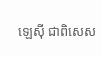ឡេស៊ី ជាពិសេស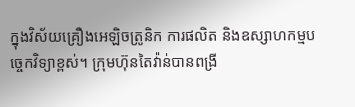ក្នុងវិស័យគ្រឿងអេឡិចត្រូនិក ការផលិត និងឧស្សាហកម្មបច្ចេកវិទ្យាខ្ពស់។ ក្រុមហ៊ុនតៃវ៉ាន់បានពង្រី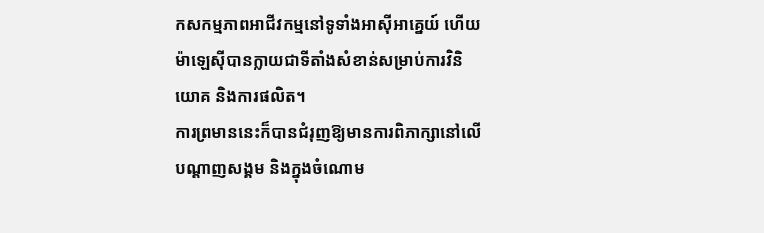កសកម្មភាពអាជីវកម្មនៅទូទាំងអាស៊ីអាគ្នេយ៍ ហើយម៉ាឡេស៊ីបានក្លាយជាទីតាំងសំខាន់សម្រាប់ការវិនិយោគ និងការផលិត។
ការព្រមាននេះក៏បានជំរុញឱ្យមានការពិភាក្សានៅលើបណ្តាញសង្គម និងក្នុងចំណោម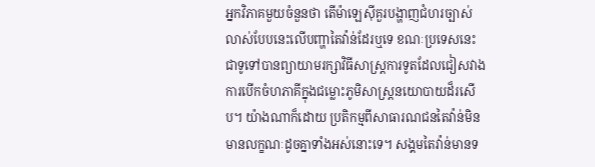អ្នកវិភាគមួយចំនួនថា តើម៉ាឡេស៊ីគួរបង្ហាញជំហរច្បាស់លាស់បែបនេះលើបញ្ហាតៃវ៉ាន់ដែរឬទេ ខណៈប្រទេសនេះជាទូទៅបានព្យាយាមរក្សាវិធីសាស្ត្រការទូតដែលជៀសវាងការបើកចំហភាគីក្នុងជម្លោះភូមិសាស្ត្រនយោបាយដ៏រសើប។ យ៉ាងណាក៏ដោយ ប្រតិកម្មពីសាធារណជនតៃវ៉ាន់មិនមានលក្ខណៈដូចគ្នាទាំងអស់នោះទេ។ សង្គមតៃវ៉ាន់មានទ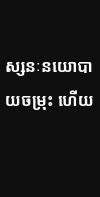ស្សនៈនយោបាយចម្រុះ ហើយ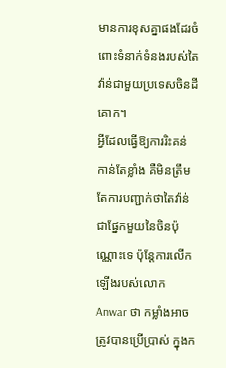មានការខុសគ្នាផងដែរចំពោះទំនាក់ទំនងរបស់តៃវ៉ាន់ជាមួយប្រទេសចិនដីគោក។
អ្វីដែលធ្វើឱ្យការរិះគន់កាន់តែខ្លាំង គឺមិនត្រឹមតែការបញ្ជាក់ថាតៃវ៉ាន់ជាផ្នែកមួយនៃចិនប៉ុណ្ណោះទេ ប៉ុន្តែការលើកឡើងរបស់លោក Anwar ថា កម្លាំងអាចត្រូវបានប្រើប្រាស់ ក្នុងក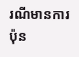រណីមានការប៉ុន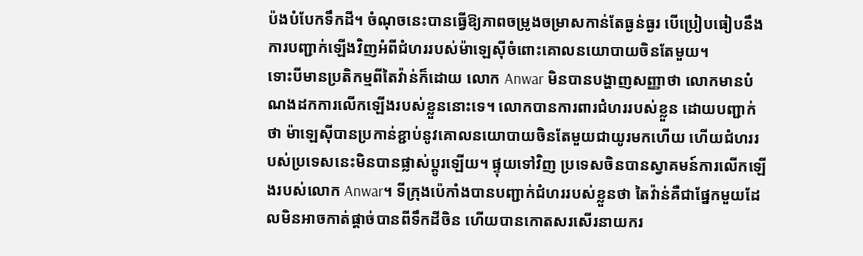ប៉ងបំបែកទឹកដី។ ចំណុចនេះបានធ្វើឱ្យភាពចម្រូងចម្រាសកាន់តែធ្ងន់ធ្ងរ បើប្រៀបធៀបនឹងការបញ្ជាក់ឡើងវិញអំពីជំហររបស់ម៉ាឡេស៊ីចំពោះគោលនយោបាយចិនតែមួយ។
ទោះបីមានប្រតិកម្មពីតៃវ៉ាន់ក៏ដោយ លោក Anwar មិនបានបង្ហាញសញ្ញាថា លោកមានបំណងដកការលើកឡើងរបស់ខ្លួននោះទេ។ លោកបានការពារជំហររបស់ខ្លួន ដោយបញ្ជាក់ថា ម៉ាឡេស៊ីបានប្រកាន់ខ្ជាប់នូវគោលនយោបាយចិនតែមួយជាយូរមកហើយ ហើយជំហររបស់ប្រទេសនេះមិនបានផ្លាស់ប្តូរឡើយ។ ផ្ទុយទៅវិញ ប្រទេសចិនបានស្វាគមន៍ការលើកឡើងរបស់លោក Anwar។ ទីក្រុងប៉េកាំងបានបញ្ជាក់ជំហររបស់ខ្លួនថា តៃវ៉ាន់គឺជាផ្នែកមួយដែលមិនអាចកាត់ផ្តាច់បានពីទឹកដីចិន ហើយបានកោតសរសើរនាយករ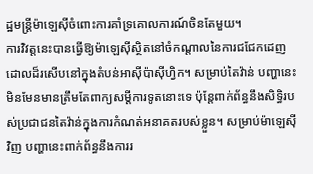ដ្ឋមន្ត្រីម៉ាឡេស៊ីចំពោះការគាំទ្រគោលការណ៍ចិនតែមួយ។
ការវិវត្តនេះបានធ្វើឱ្យម៉ាឡេស៊ីស្ថិតនៅចំកណ្តាលនៃការជជែកដេញដោលដ៏រសើបនៅក្នុងតំបន់អាស៊ីប៉ាស៊ីហ្វិក។ សម្រាប់តៃវ៉ាន់ បញ្ហានេះមិនមែនមានត្រឹមតែពាក្យសម្តីការទូតនោះទេ ប៉ុន្តែពាក់ព័ន្ធនឹងសិទ្ធិរបស់ប្រជាជនតៃវ៉ាន់ក្នុងការកំណត់អនាគតរបស់ខ្លួន។ សម្រាប់ម៉ាឡេស៊ីវិញ បញ្ហានេះពាក់ព័ន្ធនឹងការរ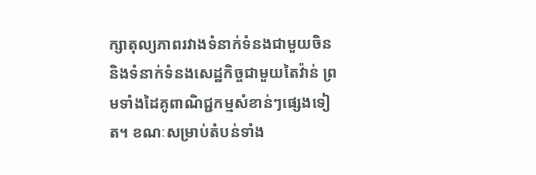ក្សាតុល្យភាពរវាងទំនាក់ទំនងជាមួយចិន និងទំនាក់ទំនងសេដ្ឋកិច្ចជាមួយតៃវ៉ាន់ ព្រមទាំងដៃគូពាណិជ្ជកម្មសំខាន់ៗផ្សេងទៀត។ ខណៈសម្រាប់តំបន់ទាំង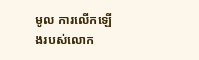មូល ការលើកឡើងរបស់លោក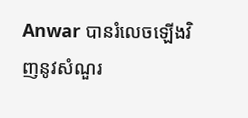Anwar បានរំលេចឡើងវិញនូវសំណួរ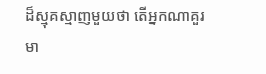ដ៏ស្មុគស្មាញមួយថា តើអ្នកណាគួរមា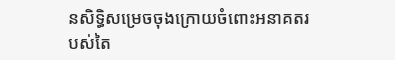នសិទ្ធិសម្រេចចុងក្រោយចំពោះអនាគតរបស់តៃ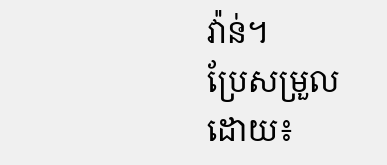វ៉ាន់។
ប្រែសម្រួលដោយ៖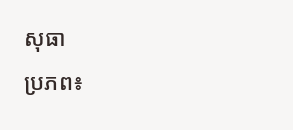សុធា
ប្រភព៖